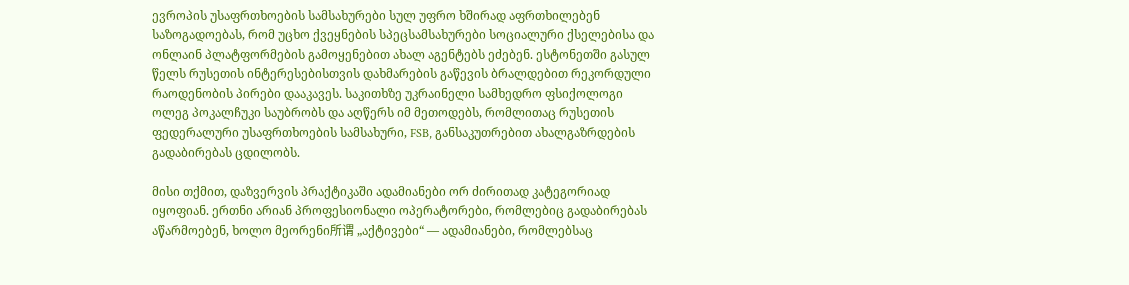ევროპის უსაფრთხოების სამსახურები სულ უფრო ხშირად აფრთხილებენ საზოგადოებას, რომ უცხო ქვეყნების სპეცსამსახურები სოციალური ქსელებისა და ონლაინ პლატფორმების გამოყენებით ახალ აგენტებს ეძებენ. ესტონეთში გასულ წელს რუსეთის ინტერესებისთვის დახმარების გაწევის ბრალდებით რეკორდული რაოდენობის პირები დააკავეს. საკითხზე უკრაინელი სამხედრო ფსიქოლოგი ოლეგ პოკალჩუკი საუბრობს და აღწერს იმ მეთოდებს, რომლითაც რუსეთის ფედერალური უსაფრთხოების სამსახური, FSB, განსაკუთრებით ახალგაზრდების გადაბირებას ცდილობს.

მისი თქმით, დაზვერვის პრაქტიკაში ადამიანები ორ ძირითად კატეგორიად იყოფიან. ერთნი არიან პროფესიონალი ოპერატორები, რომლებიც გადაბირებას აწარმოებენ, ხოლო მეორენი所谓 „აქტივები“ — ადამიანები, რომლებსაც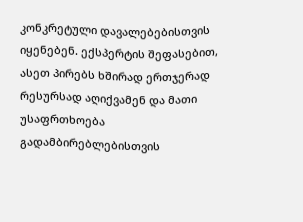კონკრეტული დავალებებისთვის იყენებენ. ექსპერტის შეფასებით, ასეთ პირებს ხშირად ერთჯერად რესურსად აღიქვამენ და მათი უსაფრთხოება გადამბირებლებისთვის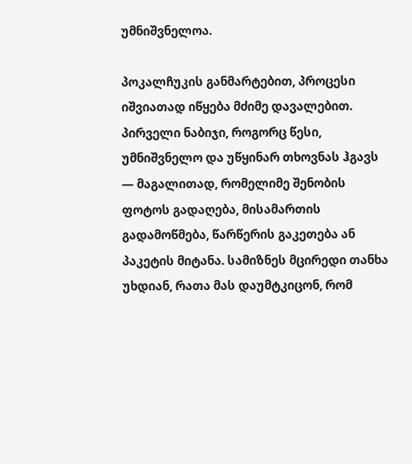უმნიშვნელოა.

პოკალჩუკის განმარტებით, პროცესი იშვიათად იწყება მძიმე დავალებით. პირველი ნაბიჯი, როგორც წესი, უმნიშვნელო და უწყინარ თხოვნას ჰგავს — მაგალითად, რომელიმე შენობის ფოტოს გადაღება, მისამართის გადამოწმება, წარწერის გაკეთება ან პაკეტის მიტანა. სამიზნეს მცირედი თანხა უხდიან, რათა მას დაუმტკიცონ, რომ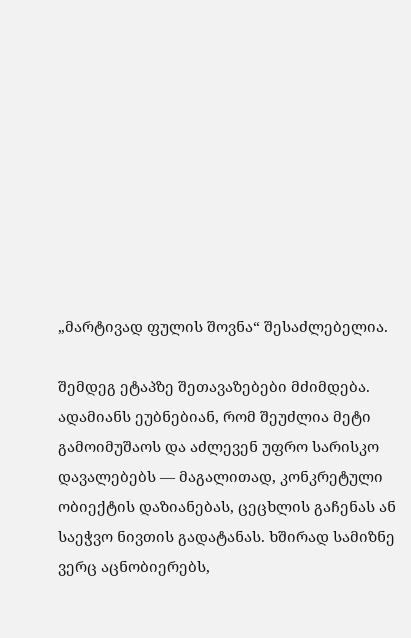„მარტივად ფულის შოვნა“ შესაძლებელია.

შემდეგ ეტაპზე შეთავაზებები მძიმდება. ადამიანს ეუბნებიან, რომ შეუძლია მეტი გამოიმუშაოს და აძლევენ უფრო სარისკო დავალებებს — მაგალითად, კონკრეტული ობიექტის დაზიანებას, ცეცხლის გაჩენას ან საეჭვო ნივთის გადატანას. ხშირად სამიზნე ვერც აცნობიერებს,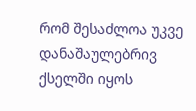რომ შესაძლოა უკვე დანაშაულებრივ ქსელში იყოს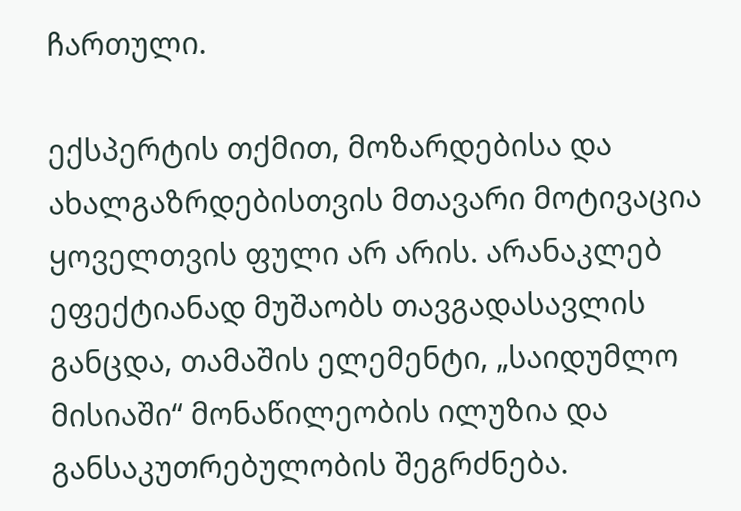ჩართული.

ექსპერტის თქმით, მოზარდებისა და ახალგაზრდებისთვის მთავარი მოტივაცია ყოველთვის ფული არ არის. არანაკლებ ეფექტიანად მუშაობს თავგადასავლის განცდა, თამაშის ელემენტი, „საიდუმლო მისიაში“ მონაწილეობის ილუზია და განსაკუთრებულობის შეგრძნება.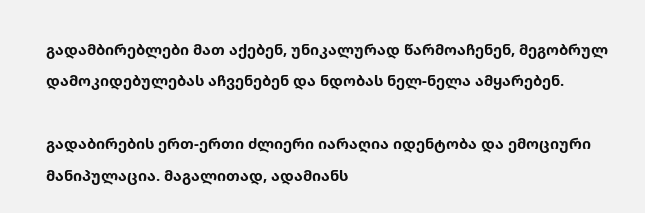გადამბირებლები მათ აქებენ, უნიკალურად წარმოაჩენენ, მეგობრულ დამოკიდებულებას აჩვენებენ და ნდობას ნელ-ნელა ამყარებენ.

გადაბირების ერთ-ერთი ძლიერი იარაღია იდენტობა და ემოციური მანიპულაცია. მაგალითად, ადამიანს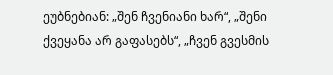ეუბნებიან: „შენ ჩვენიანი ხარ“, „შენი ქვეყანა არ გაფასებს“, „ჩვენ გვესმის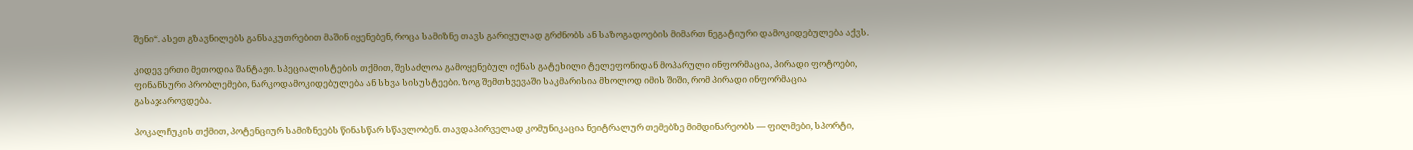შენი“. ასეთ გზავნილებს განსაკუთრებით მაშინ იყენებენ, როცა სამიზნე თავს გარიყულად გრძნობს ან საზოგადოების მიმართ ნეგატიური დამოკიდებულება აქვს.

კიდევ ერთი მეთოდია შანტაჟი. სპეციალისტების თქმით, შესაძლოა გამოყენებულ იქნას გატეხილი ტელეფონიდან მოპარული ინფორმაცია, პირადი ფოტოები, ფინანსური პრობლემები, ნარკოდამოკიდებულება ან სხვა სისუსტეები. ზოგ შემთხვევაში საკმარისია მხოლოდ იმის შიში, რომ პირადი ინფორმაცია გასაჯაროვდება.

პოკალჩუკის თქმით, პოტენციურ სამიზნეებს წინასწარ სწავლობენ. თავდაპირველად კომუნიკაცია ნეიტრალურ თემებზე მიმდინარეობს — ფილმები, სპორტი,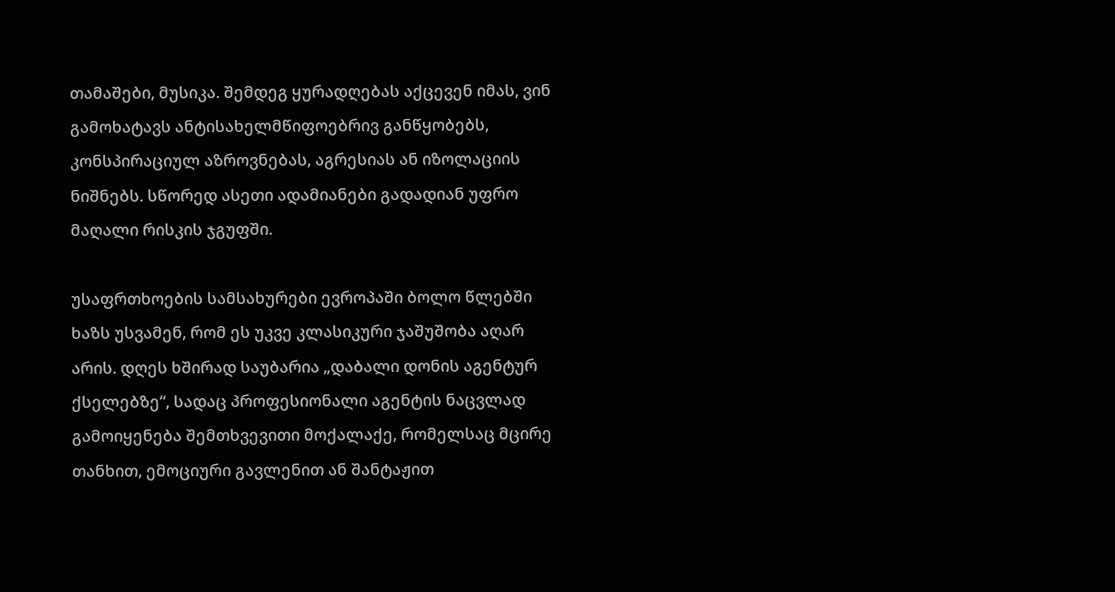თამაშები, მუსიკა. შემდეგ ყურადღებას აქცევენ იმას, ვინ გამოხატავს ანტისახელმწიფოებრივ განწყობებს, კონსპირაციულ აზროვნებას, აგრესიას ან იზოლაციის ნიშნებს. სწორედ ასეთი ადამიანები გადადიან უფრო მაღალი რისკის ჯგუფში.

უსაფრთხოების სამსახურები ევროპაში ბოლო წლებში ხაზს უსვამენ, რომ ეს უკვე კლასიკური ჯაშუშობა აღარ არის. დღეს ხშირად საუბარია „დაბალი დონის აგენტურ ქსელებზე“, სადაც პროფესიონალი აგენტის ნაცვლად გამოიყენება შემთხვევითი მოქალაქე, რომელსაც მცირე თანხით, ემოციური გავლენით ან შანტაჟით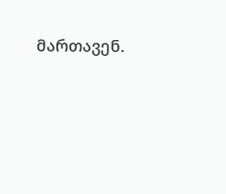მართავენ.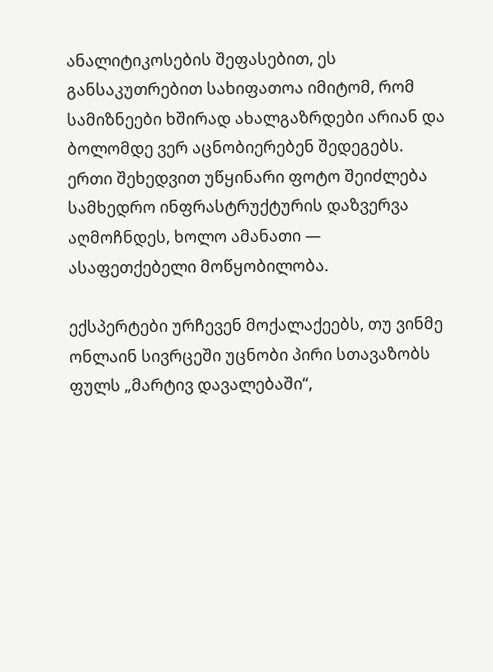ანალიტიკოსების შეფასებით, ეს განსაკუთრებით სახიფათოა იმიტომ, რომ სამიზნეები ხშირად ახალგაზრდები არიან და ბოლომდე ვერ აცნობიერებენ შედეგებს. ერთი შეხედვით უწყინარი ფოტო შეიძლება სამხედრო ინფრასტრუქტურის დაზვერვა აღმოჩნდეს, ხოლო ამანათი — ასაფეთქებელი მოწყობილობა.

ექსპერტები ურჩევენ მოქალაქეებს, თუ ვინმე ონლაინ სივრცეში უცნობი პირი სთავაზობს ფულს „მარტივ დავალებაში“,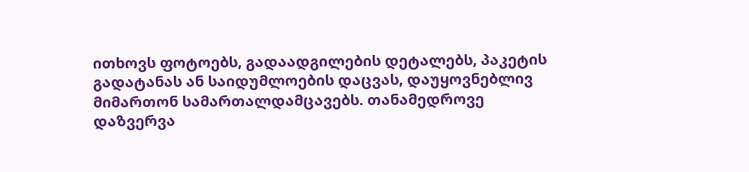ითხოვს ფოტოებს, გადაადგილების დეტალებს, პაკეტის გადატანას ან საიდუმლოების დაცვას, დაუყოვნებლივ მიმართონ სამართალდამცავებს. თანამედროვე დაზვერვა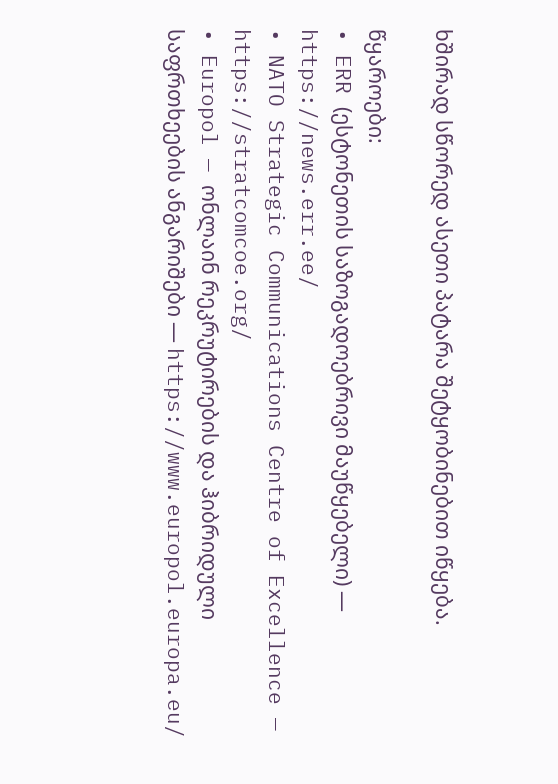ხშირად სწორედ ასეთი პატარა შეტყობინებით იწყება.

წყაროები:
• ERR (ესტონეთის საზოგადოებრივი მაუწყებელი) — https://news.err.ee/
• NATO Strategic Communications Centre of Excellence — https://stratcomcoe.org/
• Europol — ონლაინ რეკრუტირების და ჰიბრიდული საფრთხეების ანგარიშები — https://www.europol.europa.eu/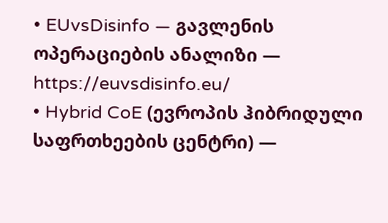• EUvsDisinfo — გავლენის ოპერაციების ანალიზი — https://euvsdisinfo.eu/
• Hybrid CoE (ევროპის ჰიბრიდული საფრთხეების ცენტრი) —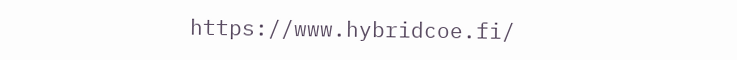https://www.hybridcoe.fi/